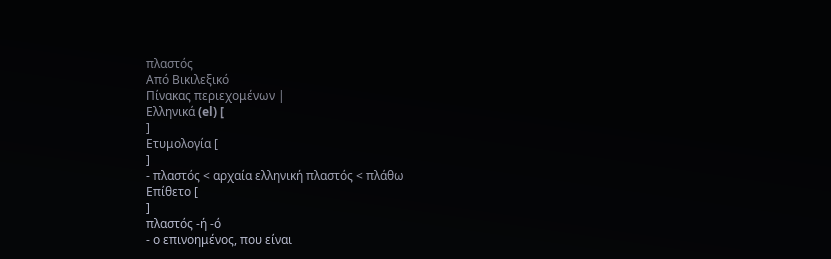πλαστός
Από Βικιλεξικό
Πίνακας περιεχομένων |
Ελληνικά (el) [
]
Ετυμολογία [
]
- πλαστός < αρχαία ελληνική πλαστός < πλάθω
Επίθετο [
]
πλαστός -ή -ό
- ο επινοημένος, που είναι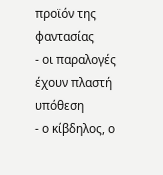προϊόν της φαντασίας
- οι παραλογές έχουν πλαστή υπόθεση
- ο κίβδηλος, ο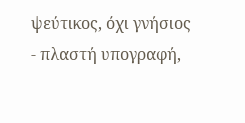ψεύτικος, όχι γνήσιος
- πλαστή υπογραφή,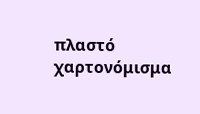πλαστό χαρτονόμισμα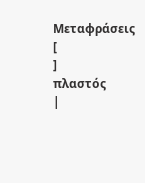Μεταφράσεις [
]
πλαστός
|